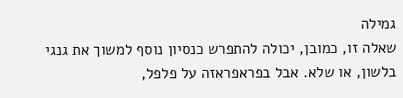גמילה
שאלה זו, כמובן, יכולה להתפרש כנסיון נוסף למשוך את גנגי בלשון, או שלא. אבל בפראפראזה על פלפל,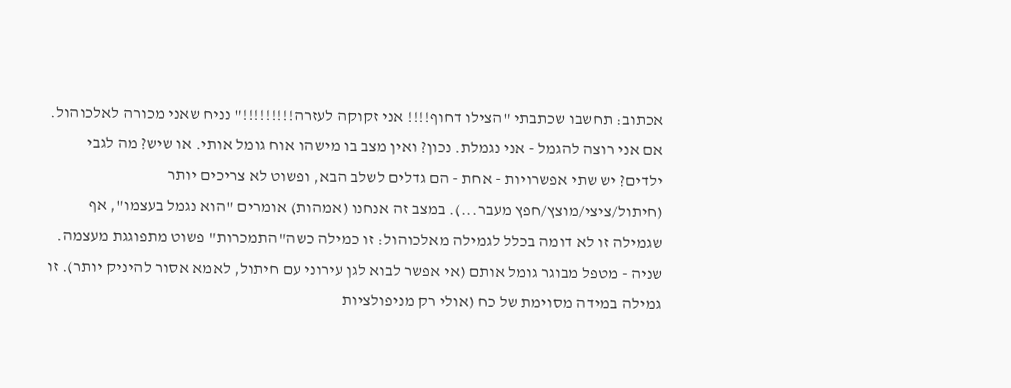אכתוב: תחשבו שכתבתי "הצילו דחוף!!!! אני זקוקה לעזרה!!!!!!!!!" נניח שאני מכורה לאלכוהול. אם אני רוצה להגמל - אני נגמלת. נכון? ואין מצב בו מישהו אוח גומל אותי. או שיש? מה לגבי ילדים? יש שתי אפשרויות - אחת - הם גדלים לשלב הבא, ופשוט לא צריכים יותר (חיתול/ציצי/מוצץ/חפץ מעבר...). במצב זה אנחנו (אמהות) אומרים "הוא נגמל בעצמו", אף שגמילה זו לא דומה בכלל לגמילה מאלכוהול: זו כמילה כשה"התמכרות" פשוט מתפוגגת מעצמה. שניה - מטפל מבוגר גומל אותם (אי אפשר לבוא לגן עירוני עם חיתול, לאמא אסור להיניק יותר). זו גמילה במידה מסוימת של כח (אולי רק מניפולציות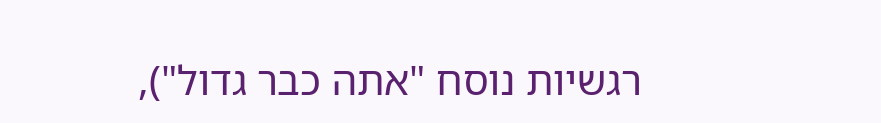רגשיות נוסח "אתה כבר גדול"),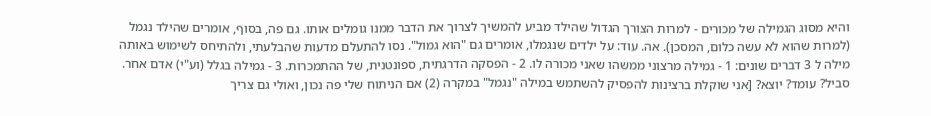והיא מסוג הגמילה של מכורים - למרות הצורך הגדול שהילד מביע להמשיך לצרוך את הדבר ממנו גומלים אותו. גם פה, בסוף, אומרים שהילד נגמל (למרות שהוא לא עשה כלום, המסכן). אה. עוד: על ילדים שנגמלו, אומרים גם "הוא גמול". נסו להתעלם מדעות שהבלעתי, ולהתיחס לשימוש באותה מילה ל 3 דברים שונים: 1 - גמילה מרצוני ממשהו שאני מכורה לו. 2 - הפסקה הדרגתית, ספונטנית, של ההתמכרות. 3 - גמילה בגלל (וע"י) אדם אחר. סביל? עומד? יוצא? [אני שוקלת ברצינות להפסיק להשתמש במילה "נגמל" במקרה (2) אם הניתוח שלי פה נכון, ואולי גם צריך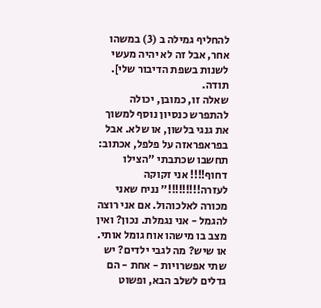להחליף גמילה ב (3) במשהו אחר, אבל זה לא יהיה מעשי לשנות בשפת הדיבור שלי]. תודה.
שאלה זו, כמובן, יכולה להתפרש כנסיון נוסף למשוך את גנגי בלשון, או שלא. אבל בפראפראזה על פלפל, אכתוב: תחשבו שכתבתי "הצילו דחוף!!!! אני זקוקה לעזרה!!!!!!!!!" נניח שאני מכורה לאלכוהול. אם אני רוצה להגמל - אני נגמלת. נכון? ואין מצב בו מישהו אוח גומל אותי. או שיש? מה לגבי ילדים? יש שתי אפשרויות - אחת - הם גדלים לשלב הבא, ופשוט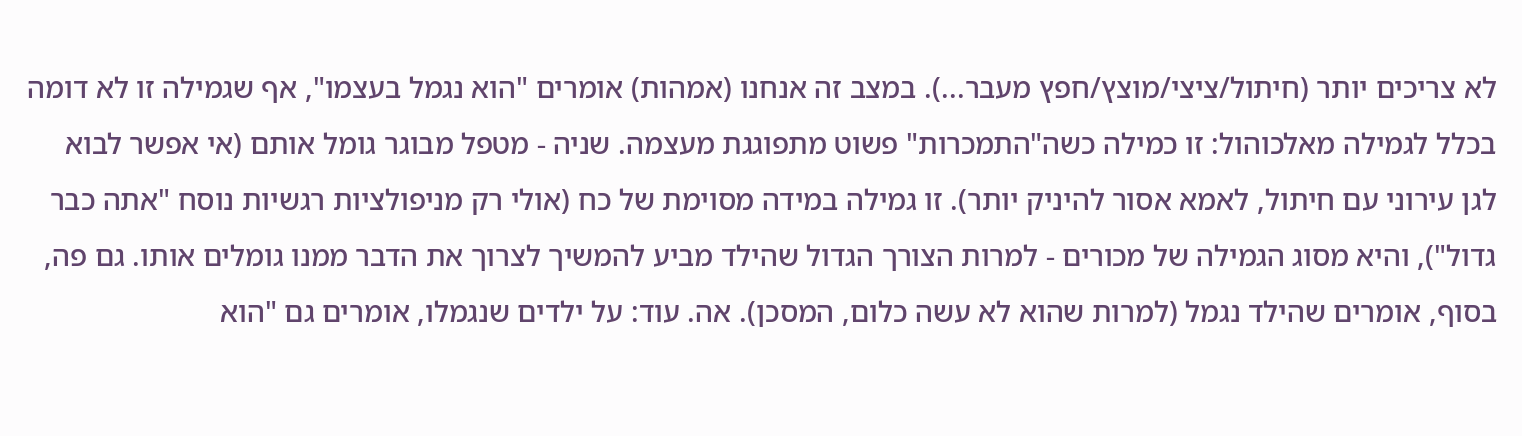לא צריכים יותר (חיתול/ציצי/מוצץ/חפץ מעבר...). במצב זה אנחנו (אמהות) אומרים "הוא נגמל בעצמו", אף שגמילה זו לא דומה בכלל לגמילה מאלכוהול: זו כמילה כשה"התמכרות" פשוט מתפוגגת מעצמה. שניה - מטפל מבוגר גומל אותם (אי אפשר לבוא לגן עירוני עם חיתול, לאמא אסור להיניק יותר). זו גמילה במידה מסוימת של כח (אולי רק מניפולציות רגשיות נוסח "אתה כבר גדול"), והיא מסוג הגמילה של מכורים - למרות הצורך הגדול שהילד מביע להמשיך לצרוך את הדבר ממנו גומלים אותו. גם פה, בסוף, אומרים שהילד נגמל (למרות שהוא לא עשה כלום, המסכן). אה. עוד: על ילדים שנגמלו, אומרים גם "הוא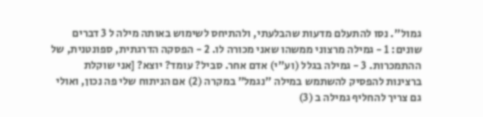גמול". נסו להתעלם מדעות שהבלעתי, ולהתיחס לשימוש באותה מילה ל 3 דברים שונים: 1 - גמילה מרצוני ממשהו שאני מכורה לו. 2 - הפסקה הדרגתית, ספונטנית, של ההתמכרות. 3 - גמילה בגלל (וע"י) אדם אחר. סביל? עומד? יוצא? [אני שוקלת ברצינות להפסיק להשתמש במילה "נגמל" במקרה (2) אם הניתוח שלי פה נכון, ואולי גם צריך להחליף גמילה ב (3)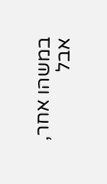במשהו אחר, אבל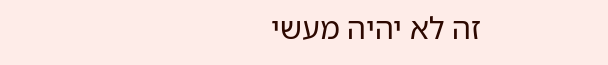זה לא יהיה מעשי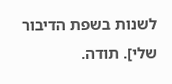לשנות בשפת הדיבור שלי]. תודה.